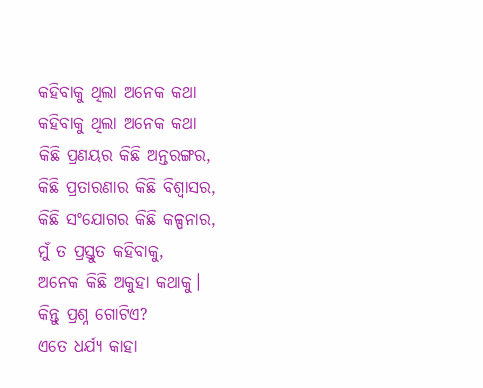କହିବାକୁ ଥିଲା ଅନେକ କଥା
କହିବାକୁ ଥିଲା ଅନେକ କଥା
କିଛି ପ୍ରଣୟର କିଛି ଅନ୍ତରଙ୍ଗର,
କିଛି ପ୍ରତାରଣାର କିଛି ବିଶ୍ୱାସର,
କିଛି ସଂଯୋଗର କିଛି କଳ୍ପନାର,
ମୁଁ ତ ପ୍ରସ୍ତୁତ କହିବାକୁ,
ଅନେକ କିଛି ଅକୁହା କଥାକୁ।
କିନ୍ତୁ ପ୍ରଶ୍ନ ଗୋଟିଏ?
ଏତେ ଧର୍ଯ୍ୟ କାହା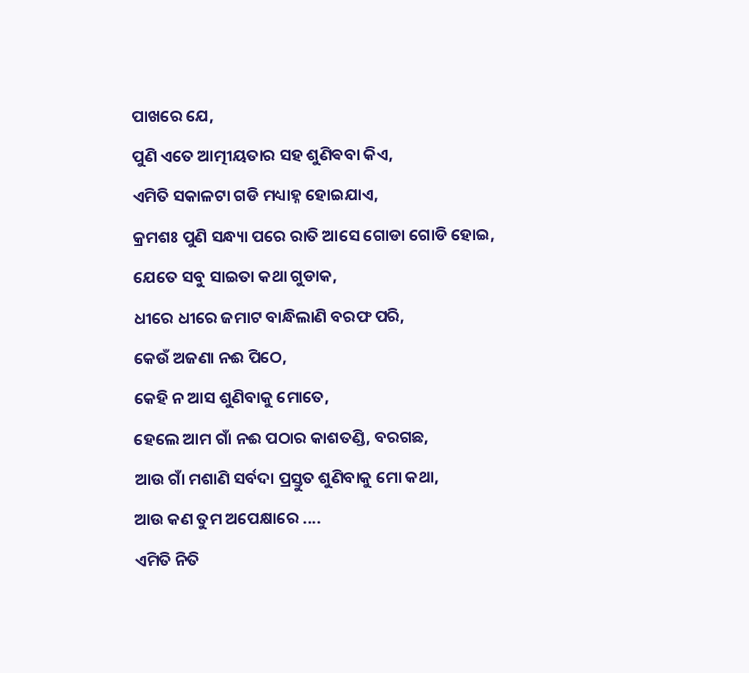ପାଖରେ ଯେ,
ପୁଣି ଏତେ ଆତ୍ମୀୟତାର ସହ ଶୁଣିଵବା କିଏ,
ଏମିତି ସକାଳଟା ଗଡି ମଧ୍ୟାହ୍ନ ହୋଇଯାଏ,
କ୍ରମଶଃ ପୁଣି ସନ୍ଧ୍ୟା ପରେ ରାତି ଆସେ ଗୋଡା ଗୋଡି ହୋଇ,
ଯେତେ ସବୁ ସାଇତା କଥା ଗୁଡାକ,
ଧୀରେ ଧୀରେ ଜମାଟ ବାନ୍ଧିଲାଣି ବରଫ ପରି,
କେଉଁ ଅଜଣା ନଈ ପିଠେ,
କେହି ନ ଆସ ଶୁଣିବାକୁ ମୋତେ,
ହେଲେ ଆମ ଗାଁ ନଈ ପଠାର କାଶତଣ୍ଡି, ବରଗଛ,
ଆଉ ଗାଁ ମଶାଣି ସର୍ବଦା ପ୍ରସ୍ତୁତ ଶୁଣିବାକୁ ମୋ କଥା,
ଆଉ କଣ ତୁମ ଅପେକ୍ଷାରେ ....
ଏମିତି ନିତି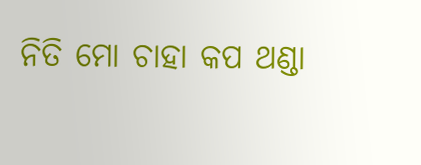ନିତି ମୋ ଚାହା କପ ଥଣ୍ଡା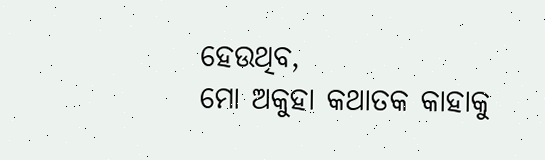ହେଉଥିବ,
ମୋ ଅକୁହା କଥାତକ କାହାକୁ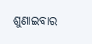ଶୁଣାଇବାର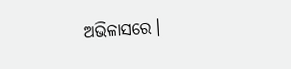ଅଭିଳାସରେ।